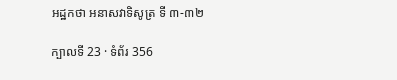អដ្ឋកថា អនាសវាទិសូត្រ ទី ៣-៣២

ក្បាលទី 23 · ទំព័រ 356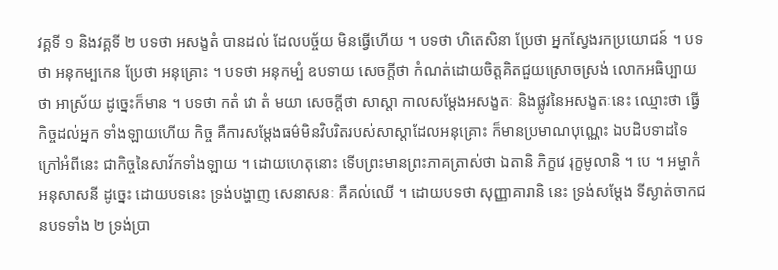វគ្គទី ១ និងវគ្គទី ២ បទថា អសង្ខតំ បានដល់ ដែលបច្ច័យ មិនធ្វើហើយ ។ បទថា ហិតេសិនា ប្រែថា អ្នកស្វែងរកប្រយោជន៍ ។ បទថា អនុកម្បកេន ប្រែថា អនុគ្រោះ ។ បទថា អនុកម្បំ ឧបទាយ សេចក្តីថា កំណត់ដោយចិត្តគិតជួយស្រោចស្រង់ លោកអធិប្បាយថា អាស្រ័យ ដូច្នេះក៏មាន ។ បទថា កតំ វោ តំ មយា សេចក្តីថា សាស្តា កាលសម្តែងអសង្ខតៈ និងផ្លូវនៃអសង្ខតៈនេះ ឈ្មោះថា ធ្វើកិច្ចដល់អ្នក ទាំងឡាយហើយ កិច្ច គឺការសម្តែងធម៌មិនវិបរិតរបស់សាស្តាដែលអនុគ្រោះ ក៏មានប្រមាណបុណ្ណេះ ឯបដិបទាដទៃក្រៅអំពីនេះ ជាកិច្ចនៃសាវ័កទាំងឡាយ ។ ដោយហេតុនោះ ទើបព្រះមានព្រះភាគត្រាស់ថា ឯតានិ ភិក្ខវេ រុក្ខមូលានិ ។ បេ ។ អម្ហាកំ អនុសាសនី ដូច្នេះ ដោយបទនេះ ទ្រង់បង្ហាញ សេនាសនៈ គឺគល់ឈើ ។ ដោយបទថា សុញ្ញាគារានិ នេះ ទ្រង់សម្តែង ទីស្ងាត់ចាកជនបទទាំង ២ ទ្រង់ប្រា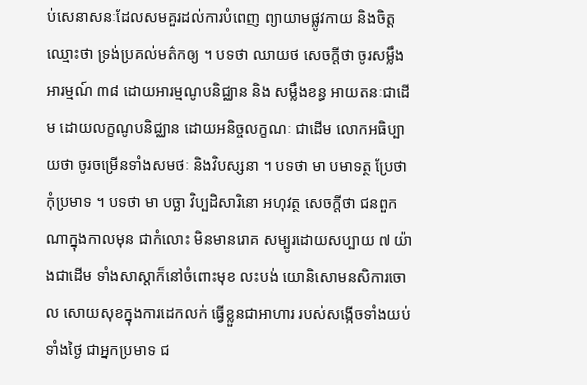ប់សេនាសនៈដែលសមគួរដល់ការបំពេញ ព្យាយាមផ្លូវកាយ និងចិត្ត ឈ្មោះថា ទ្រង់ប្រគល់មត៌កឲ្យ ។ បទថា ឈាយថ សេចក្តីថា ចូរសម្លឹងអារម្មណ៍ ៣៨ ដោយអារម្មណូបនិជ្ឈាន និង សម្លឹងខន្ធ អាយតនៈជាដើម ដោយលក្ខណូបនិជ្ឈាន ដោយអនិច្ចលក្ខណៈ ជាដើម លោកអធិប្បាយថា ចូរចម្រើនទាំងសមថៈ និងវិបស្សនា ។ បទថា មា បមាទត្ថ ប្រែថា កុំប្រមាទ ។ បទថា មា បច្ឆា វិប្បដិសារិនោ អហុវត្ថ សេចក្តីថា ជនពួកណាក្នុងកាលមុន ជាកំលោះ មិនមានរោគ សម្បូរដោយសប្បាយ ៧ យ៉ាងជាដើម ទាំងសាស្តាក៏នៅចំពោះមុខ លះបង់ យោនិសោមនសិការចោល សោយសុខក្នុងការដេកលក់ ធ្វើខ្លួនជាអាហារ របស់សង្កើចទាំងយប់ ទាំងថ្ងៃ ជាអ្នកប្រមាទ ជ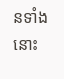នទាំងនោះ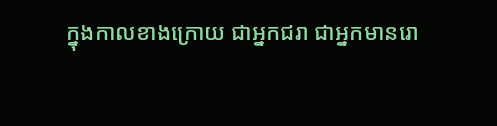ក្នុងកាលខាងក្រោយ ជាអ្នកជរា ជាអ្នកមានរោ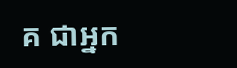គ ជាអ្នក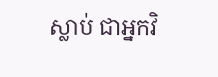ស្លាប់ ជាអ្នកវិ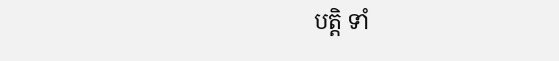បត្តិ ទាំ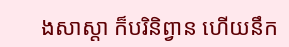ងសាស្តា ក៏បរិនិព្វាន ហើយនឹក